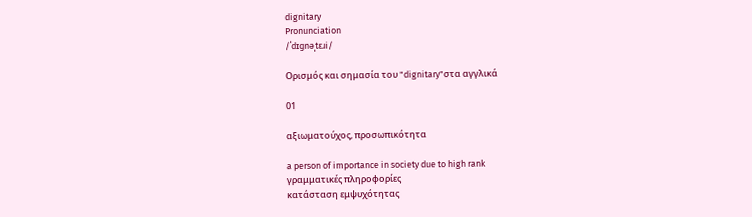dignitary
Pronunciation
/ˈdɪɡnəˌtɛɹi/

Ορισμός και σημασία του "dignitary"στα αγγλικά

01

αξιωματούχος, προσωπικότητα

a person of importance in society due to high rank
γραμματικές πληροφορίες
κατάσταση εμψυχότητας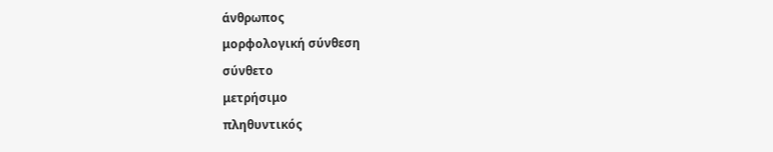άνθρωπος
μορφολογική σύνθεση
σύνθετο
μετρήσιμο
πληθυντικός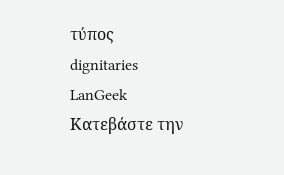τύπος
dignitaries
LanGeek
Κατεβάστε την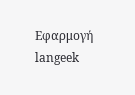Εφαρμογή
langeek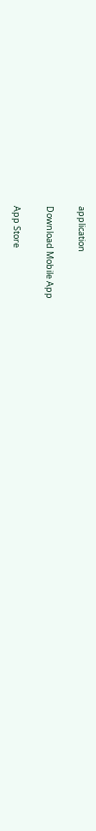application

Download Mobile App

App Store